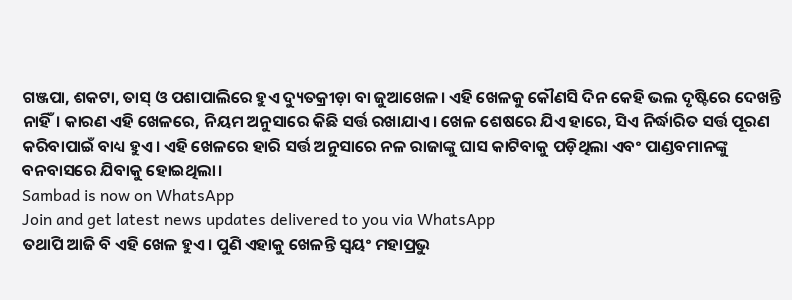ଗଞ୍ଜପା, ଶକଟା, ତାସ୍ ଓ ପଶାପାଲିରେ ହୁଏ ଦ୍ୟୁତକ୍ରୀଡ଼ା ବା ଜୁଆଖେଳ। ଏହି ଖେଳକୁ କୌଣସି ଦିନ କେହି ଭଲ ଦୃଷ୍ଟିରେ ଦେଖନ୍ତି ନାହିଁ। କାରଣ ଏହି ଖେଳରେ, ନିୟମ ଅନୁସାରେ କିଛି ସର୍ତ୍ତ ରଖାଯାଏ। ଖେଳ ଶେଷରେ ଯିଏ ହାରେ, ସିଏ ନିର୍ଦ୍ଧାରିତ ସର୍ତ୍ତ ପୂରଣ କରିବାପାଇଁ ବାଧ୍ୟ ହୁଏ। ଏହି ଖେଳରେ ହାରି ସର୍ତ୍ତ ଅନୁସାରେ ନଳ ରାଜାଙ୍କୁ ଘାସ କାଟିବାକୁ ପଡ଼ିଥିଲା ଏବଂ ପାଣ୍ଡବମାନଙ୍କୁ ବନବାସରେ ଯିବାକୁ ହୋଇଥିଲା।
Sambad is now on WhatsApp
Join and get latest news updates delivered to you via WhatsApp
ତଥାପି ଆଜି ବି ଏହି ଖେଳ ହୁଏ। ପୁଣି ଏହାକୁ ଖେଳନ୍ତି ସ୍ୱୟଂ ମହାପ୍ରଭୁ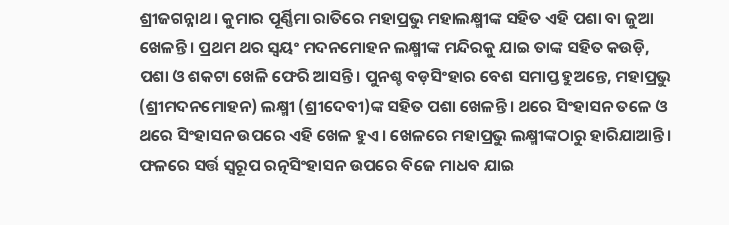ଶ୍ରୀଜଗନ୍ନାଥ। କୁମାର ପୂର୍ଣ୍ଣିମା ରାତିରେ ମହାପ୍ରଭୁ ମହାଲକ୍ଷ୍ମୀଙ୍କ ସହିତ ଏହି ପଶା ବା ଜୁଆ ଖେଳନ୍ତି। ପ୍ରଥମ ଥର ସ୍ୱୟଂ ମଦନମୋହନ ଲକ୍ଷ୍ମୀଙ୍କ ମନ୍ଦିରକୁ ଯାଇ ତାଙ୍କ ସହିତ କଉଡ଼ି, ପଶା ଓ ଶକଟା ଖେଳି ଫେରି ଆସନ୍ତି। ପୁନଶ୍ଚ ବଡ଼ସିଂହାର ବେଶ ସମାପ୍ତ ହୁଅନ୍ତେ, ମହାପ୍ରଭୁ (ଶ୍ରୀମଦନମୋହନ) ଲକ୍ଷ୍ମୀ (ଶ୍ରୀଦେବୀ)ଙ୍କ ସହିତ ପଶା ଖେଳନ୍ତି। ଥରେ ସିଂହାସନ ତଳେ ଓ ଥରେ ସିଂହାସନ ଉପରେ ଏହି ଖେଳ ହୁଏ। ଖେଳରେ ମହାପ୍ରଭୁ ଲକ୍ଷ୍ମୀଙ୍କଠାରୁ ହାରିଯାଆନ୍ତି। ଫଳରେ ସର୍ତ୍ତ ସ୍ୱରୂପ ରତ୍ନସିଂହାସନ ଉପରେ ବିଜେ ମାଧବ ଯାଇ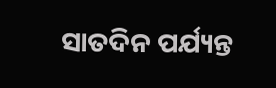ସାତଦିନ ପର୍ଯ୍ୟନ୍ତ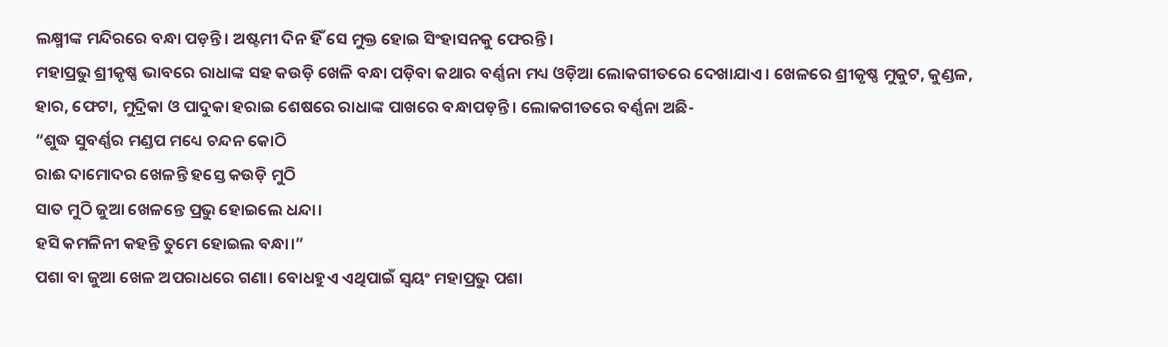ଲକ୍ଷ୍ମୀଙ୍କ ମନ୍ଦିରରେ ବନ୍ଧା ପଡ଼ନ୍ତି। ଅଷ୍ଟମୀ ଦିନ ହିଁ ସେ ମୁକ୍ତ ହୋଇ ସିଂହାସନକୁ ଫେରନ୍ତି।
ମହାପ୍ରଭୁ ଶ୍ରୀକୃଷ୍ଣ ଭାବରେ ରାଧାଙ୍କ ସହ କଉଡ଼ି ଖେଳି ବନ୍ଧା ପଡ଼ିବା କଥାର ବର୍ଣ୍ଣନା ମଧ୍ୟ ଓଡ଼ିଆ ଲୋକଗୀତରେ ଦେଖାଯାଏ। ଖେଳରେ ଶ୍ରୀକୃଷ୍ଣ ମୁକୁଟ, କୁଣ୍ଡଳ, ହାର, ଫେଟା, ମୁଦ୍ରିକା ଓ ପାଦୁକା ହରାଇ ଶେଷରେ ରାଧାଙ୍କ ପାଖରେ ବନ୍ଧାପଡ଼ନ୍ତି। ଲୋକଗୀତରେ ବର୍ଣ୍ଣନା ଅଛି-
“ଶୁଦ୍ଧ ସୁବର୍ଣ୍ଣର ମଣ୍ଡପ ମଧ୍ୟେ ଚନ୍ଦନ କୋଠି
ରାଈ ଦାମୋଦର ଖେଳନ୍ତି ହସ୍ତେ କଉଡ଼ି ମୁଠି
ସାତ ମୁଠି ଜୁଆ ଖେଳନ୍ତେ ପ୍ରଭୁ ହୋଇଲେ ଧନ୍ଦା।
ହସି କମଳିନୀ କହନ୍ତି ତୁମେ ହୋଇଲ ବନ୍ଧା।”
ପଶା ବା ଜୁଆ ଖେଳ ଅପରାଧରେ ଗଣା। ବୋଧହୁଏ ଏଥିପାଇଁ ସ୍ୱୟଂ ମହାପ୍ରଭୁ ପଶା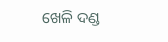ଖେଳି ଦଣ୍ଡ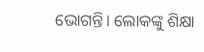ଭୋଗନ୍ତି। ଲୋକଙ୍କୁ ଶିକ୍ଷା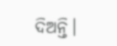ଦିଅନ୍ତି।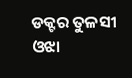ଡକ୍ଟର ତୁଳସୀ ଓଝା